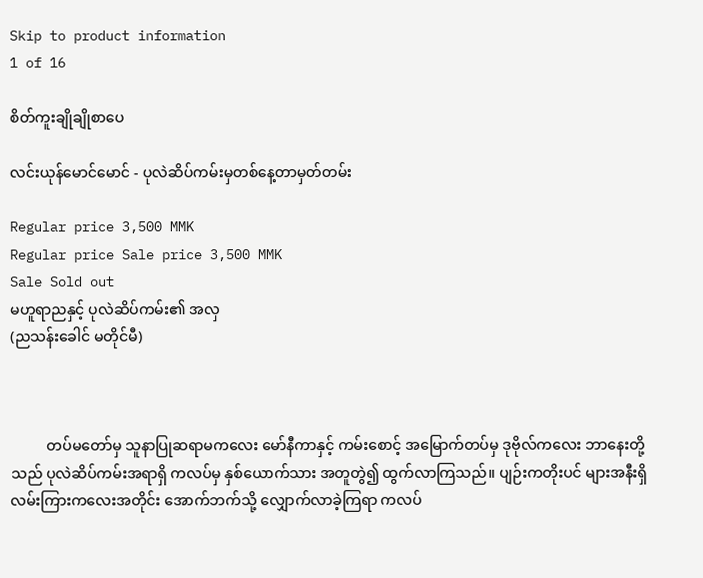Skip to product information
1 of 16

စိတ်ကူးချိုချိုစာပေ

လင်းယုန်မောင်မောင် - ပုလဲဆိပ်ကမ်းမှတစ်နေ့တာမှတ်တမ်း

Regular price 3,500 MMK
Regular price Sale price 3,500 MMK
Sale Sold out
မဟူရာညနှင့် ပုလဲဆိပ်ကမ်း၏ အလှ
(ညသန်းခေါင် မတိုင်မီ)



          တပ်မတော်မှ သူနာပြုဆရာမကလေး မော်နီကာနှင့် ကမ်းစောင့် အမြောက်တပ်မှ ဒုဗိုလ်ကလေး ဘာနေးတို့သည် ပုလဲဆိပ်ကမ်းအရာရှိ ကလပ်မှ နှစ်ယောက်သား အတူတွဲ၍ ထွက်လာကြသည်။ ပျဉ်းကတိုးပင် များအနီးရှိ လမ်းကြားကလေးအတိုင်း အောက်ဘက်သို့ လျှောက်လာခဲ့ကြရာ ကလပ်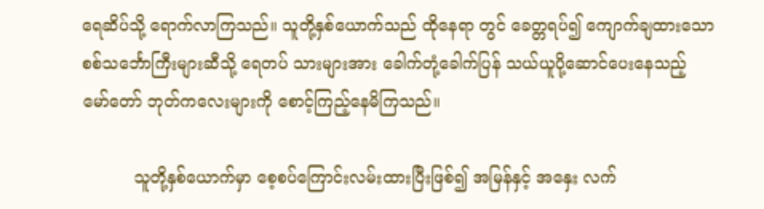ရေဆိပ်သို့ ရောက်လာကြသည်။ သူတို့နှစ်ယောက်သည် ထိုနေရာ တွင် ခေတ္တရပ်၍ ကျောက်ချထားသော စစ်သင်္ဘောကြီးများဆီသို့ ရေတပ် သားများအား ခေါက်တုံ့ခေါက်ပြန် သယ်ယူပို့ဆောင်ပေးနေသည့် မော်တော် ဘုတ်ကလေးများကို စောင့်ကြည့်နေမိကြသည်။

          သူတို့နှစ်ယောက်မှာ စေ့စပ်ကြောင်းလမ်းထားပြီးဖြစ်၍ အမြန်နှင့် အနှေး လက်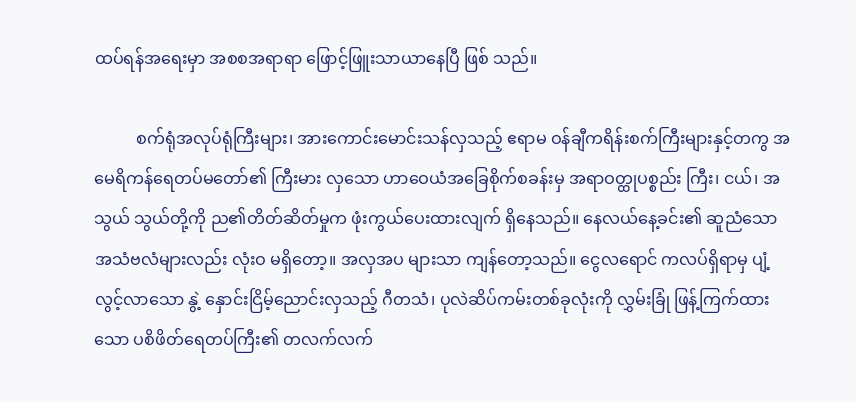ထပ်ရန်အရေးမှာ အစစအရာရာ ဖြောင့်ဖြူးသာယာနေပြီ ဖြစ် သည်။

          စက်ရုံအလုပ်ရုံကြီးများ၊ အားကောင်းမောင်းသန်လှသည့် ဧရာမ ဝန်ချီကရိန်းစက်ကြီးများနှင့်တကွ အမေရိကန်ရေတပ်မတော်၏ ကြီးမား လှသော ဟာဝေယံအခြေစိုက်စခန်းမှ အရာဝတ္ထုပစ္စည်း ကြီး၊ ငယ်၊ အသွယ် သွယ်တို့ကို ည၏တိတ်ဆိတ်မှုက ဖုံးကွယ်ပေးထားလျက် ရှိနေသည်။ နေလယ်နေ့ခင်း၏ ဆူညံသော အသံဗလံများလည်း လုံးဝ မရှိတော့။ အလှအပ များသာ ကျန်တော့သည်။ ငွေလရောင် ကလပ်ရှိရာမှ ပျံ့လွင့်လာသော နွဲ့ နှောင်းငြိမ့်ညောင်းလှသည့် ဂီတသံ၊ ပုလဲဆိပ်ကမ်းတစ်ခုလုံးကို လွှမ်းခြုံ ဖြန့်ကြက်ထားသော ပစိဖိတ်ရေတပ်ကြီး၏ တလက်လက်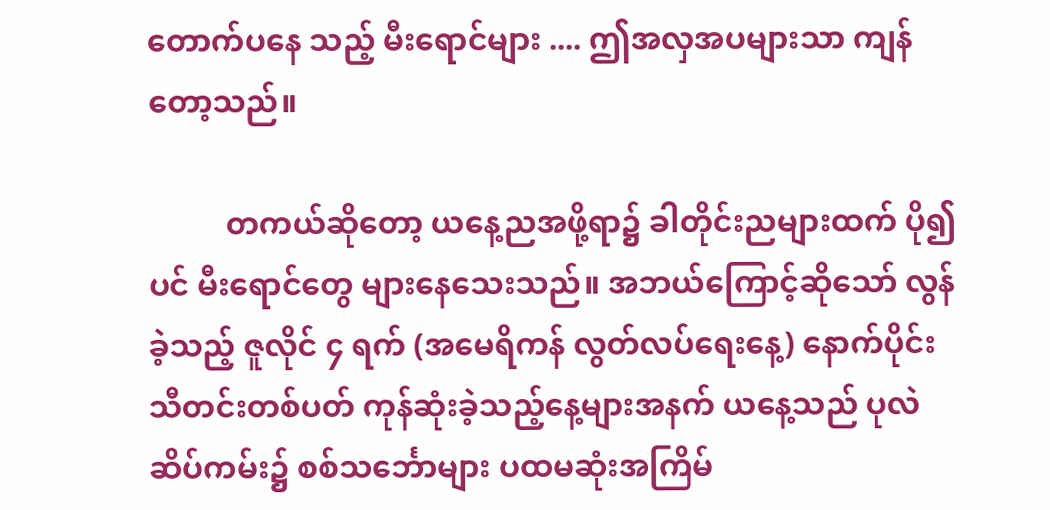တောက်ပနေ သည့် မီးရောင်များ .... ဤအလှအပများသာ ကျန်တော့သည်။

          တကယ်ဆိုတော့ ယနေ့ညအဖို့ရာ၌ ခါတိုင်းညများထက် ပို၍ပင် မီးရောင်တွေ များနေသေးသည်။ အဘယ်ကြောင့်ဆိုသော် လွန်ခဲ့သည့် ဇူလိုင် ၄ ရက် (အမေရိကန် လွတ်လပ်ရေးနေ့) နောက်ပိုင်း သီတင်းတစ်ပတ် ကုန်ဆုံးခဲ့သည့်နေ့များအနက် ယနေ့သည် ပုလဲဆိပ်ကမ်း၌ စစ်သင်္ဘောများ ပထမဆုံးအကြိမ်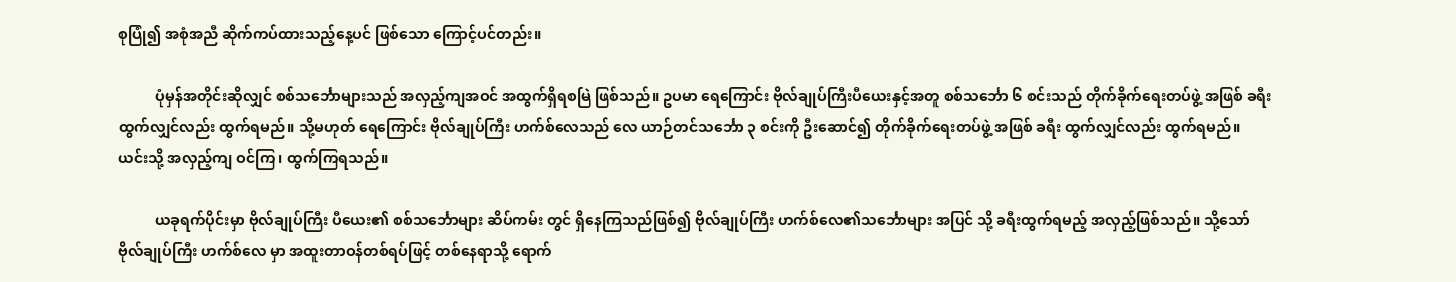စုပြုံ၍ အစုံအညီ ဆိုက်ကပ်ထားသည့်နေ့ပင် ဖြစ်သော ကြောင့်ပင်တည်း။

          ပုံမှန်အတိုင်းဆိုလျှင် စစ်သင်္ဘောများသည် အလှည့်ကျအဝင် အထွက်ရှိရစမြဲ ဖြစ်သည်။ ဥပမာ ရေကြောင်း ဗိုလ်ချုပ်ကြီးပီယေးနှင့်အတူ စစ်သင်္ဘော ၆ စင်းသည် တိုက်ခိုက်ရေးတပ်ဖွဲ့ အဖြစ် ခရီးထွက်လျှင်လည်း ထွက်ရမည်။ သို့မဟုတ် ရေကြောင်း ဗိုလ်ချုပ်ကြီး ဟက်စ်လေသည် လေ ယာဉ်တင်သင်္ဘော ၃ စင်းကို ဦးဆောင်၍ တိုက်ခိုက်ရေးတပ်ဖွဲ့ အဖြစ် ခရီး ထွက်လျှင်လည်း ထွက်ရမည်။ ယင်းသို့ အလှည့်ကျ ဝင်ကြ၊ ထွက်ကြရသည်။

          ယခုရက်ပိုင်းမှာ ဗိုလ်ချုပ်ကြီး ပီယေး၏ စစ်သင်္ဘောများ ဆိပ်ကမ်း တွင် ရှိနေကြသည်ဖြစ်၍ ဗိုလ်ချုပ်ကြီး ဟက်စ်လေ၏သင်္ဘောများ အပြင် သို့ ခရီးထွက်ရမည့် အလှည့်ဖြစ်သည်။ သို့သော် ဗိုလ်ချုပ်ကြီး ဟက်စ်လေ မှာ အထူးတာဝန်တစ်ရပ်ဖြင့် တစ်နေရာသို့ ရောက်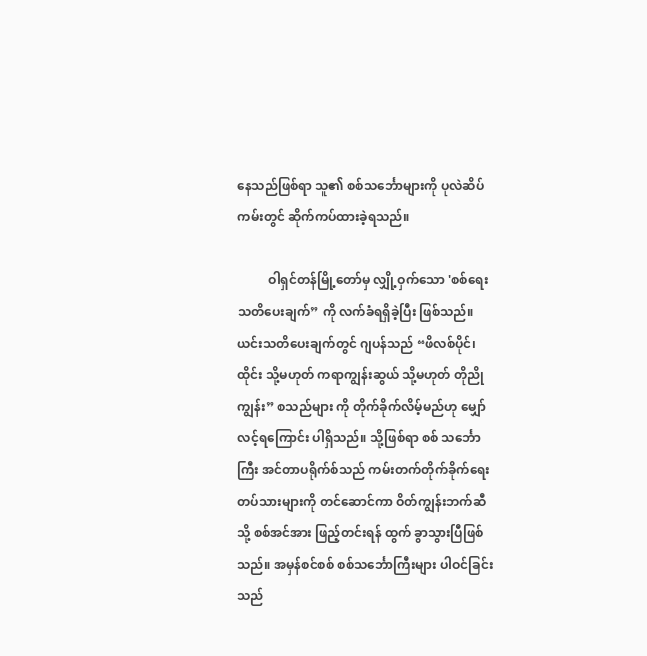နေသည်ဖြစ်ရာ သူ၏ စစ်သင်္ဘောများကို ပုလဲဆိပ်ကမ်းတွင် ဆိုက်ကပ်ထားခဲ့ရသည်။

          ဝါရှင်တန်မြို့တော်မှ လျှို့ဝှက်သော 'စစ်ရေးသတိပေးချက်” ကို လက်ခံရရှိခဲ့ပြီး ဖြစ်သည်။ ယင်းသတိပေးချက်တွင် ဂျပန်သည် “ဖိလစ်ပိုင်၊ ထိုင်း သို့မဟုတ် ကရာကျွန်းဆွယ် သို့မဟုတ် တိုညိုကျွန်း” စသည်များ ကို တိုက်ခိုက်လိမ့်မည်ဟု မျှော်လင့်ရကြောင်း ပါရှိသည်။ သို့ဖြစ်ရာ စစ် သင်္ဘောကြီး အင်တာပရိုက်စ်သည် ကမ်းတက်တိုက်ခိုက်ရေး တပ်သားများကို တင်ဆောင်ကာ ဝိတ်ကျွန်းဘက်ဆီသို့ စစ်အင်အား ဖြည့်တင်းရန် ထွက် ခွာသွားပြီဖြစ်သည်။ အမှန်စင်စစ် စစ်သင်္ဘောကြီးများ ပါဝင်ခြင်းသည်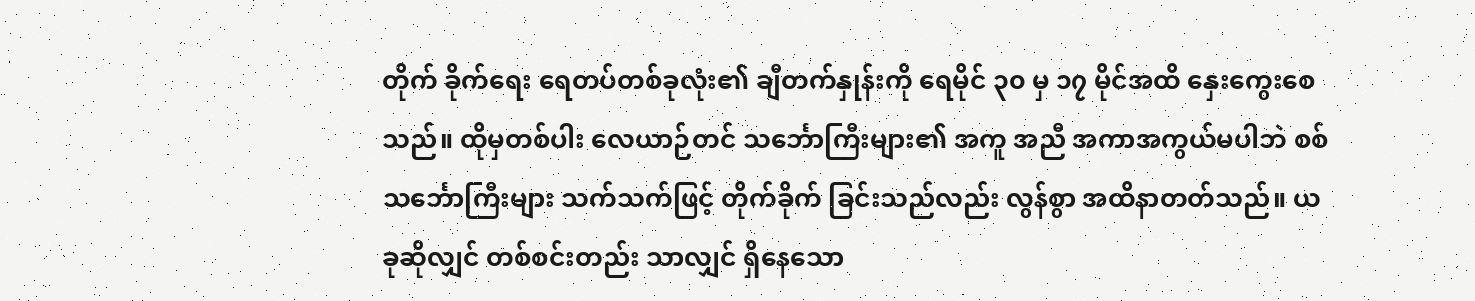တိုက် ခိုက်ရေး ရေတပ်တစ်ခုလုံး၏ ချီတက်နှုန်းကို ရေမိုင် ၃၀ မှ ၁၇ မိုင်အထိ နှေးကွေးစေသည်။ ထိုမှတစ်ပါး လေယာဉ်တင် သင်္ဘောကြီးများ၏ အကူ အညီ အကာအကွယ်မပါဘဲ စစ်သင်္ဘောကြီးများ သက်သက်ဖြင့် တိုက်ခိုက် ခြင်းသည်လည်း လွန်စွာ အထိနာတတ်သည်။ ယခုဆိုလျှင် တစ်စင်းတည်း သာလျှင် ရှိနေသော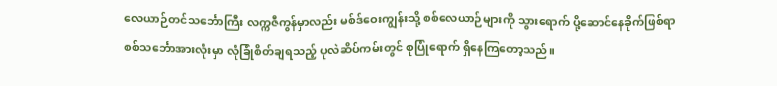လေယာဉ်တင်သင်္ဘောကြီး လက္ကဇီကွန်မှာလည်း မစ်ဒ်ဝေးကျွန်းသို့ စစ်လေယာဉ်များကို သွားရောက် ပို့ဆောင်နေခိုက်ဖြစ်ရာ စစ်သင်္ဘောအားလုံးမှာ လုံခြုံစိတ်ချရသည့် ပုလဲဆိပ်ကမ်းတွင် စုပြုံရောက် ရှိနေကြတော့သည်။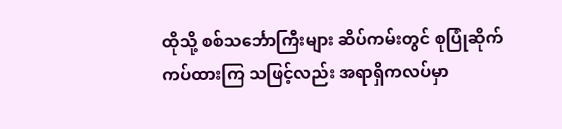ထိုသို့ စစ်သင်္ဘောကြီးများ ဆိပ်ကမ်းတွင် စုပြုံဆိုက်ကပ်ထားကြ သဖြင့်လည်း အရာရှိကလပ်မှာ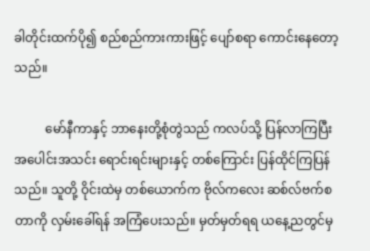ခါတိုင်းထက်ပို၍ စည်စည်ကားကားဖြင့် ပျော်စရာ ကောင်းနေတော့သည်။

          မော်နီကာနှင့် ဘာနေးတို့စုံတွဲသည် ကလပ်သို့ ပြန်လာကြပြီး အပေါင်းအသင်း ရောင်းရင်းများနှင့် တစ်ကြောင်း ပြန်ထိုင်ကြပြန်သည်။ သူတို့ ဝိုင်းထဲမှ တစ်ယောက်က ဗိုလ်ကလေး ဆစ်လ်ဗက်စတာကို လှမ်းခေါ်ရန် အကြံပေးသည်။ မှတ်မှတ်ရရ ယနေ့ညတွင်မှ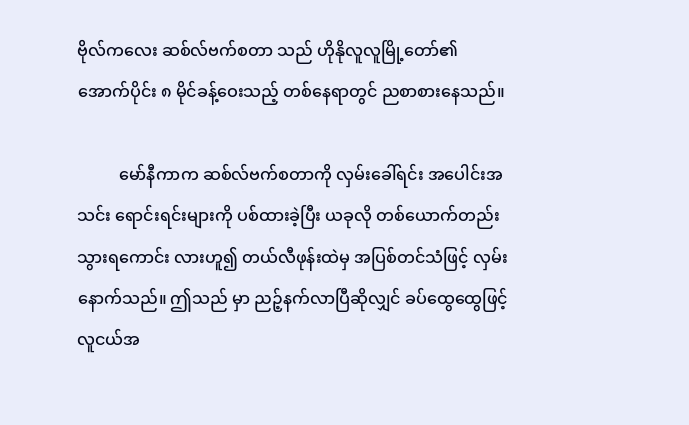ဗိုလ်ကလေး ဆစ်လ်ဗက်စတာ သည် ဟိုနိုလူလူမြို့တော်၏ အောက်ပိုင်း ၈ မိုင်ခန့်ဝေးသည့် တစ်နေရာတွင် ညစာစားနေသည်။

          မော်နီကာက ဆစ်လ်ဗက်စတာကို လှမ်းခေါ်ရင်း အပေါင်းအသင်း ရောင်းရင်းများကို ပစ်ထားခဲ့ပြီး ယခုလို တစ်ယောက်တည်း သွားရကောင်း လားဟူ၍ တယ်လီဖုန်းထဲမှ အပြစ်တင်သံဖြင့် လှမ်းနောက်သည်။ ဤသည် မှာ ညဉ့်နက်လာပြီဆိုလျှင် ခပ်ထွေထွေဖြင့် လူငယ်အ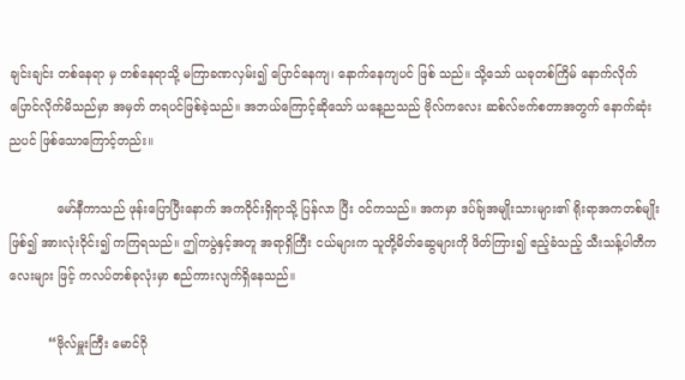ချင်းချင်း တစ်နေရာ မှ တစ်နေရာသို့ မကြာခဏလှမ်း၍ ပြောင်နေကျ၊ နောက်နေကျပင် ဖြစ် သည်။ သို့သော် ယခုတစ်ကြိမ် နောက်လိုက် ပြောင်လိုက်မိသည်မှာ အမှတ် တရပင်ဖြစ်ခဲ့သည်။ အဘယ်ကြောင့်ဆိုသော် ယနေ့ညသည် ဗိုလ်ကလေး ဆစ်လ်ဗက်စတာအတွက် နောက်ဆုံးညပင် ဖြစ်သောကြောင့်တည်း။

            မော်နီကာသည် ဖုန်းပြောပြီးနောက် အကဝိုင်းရှိရာသို့ ပြန်လာ ပြီး ဝင်ကသည်။ အကမှာ ဒပ်ခ်ျအမျိုးသားများ၏ ရိုးရာအကတစ်မျိုးဖြစ်၍ အားလုံးဝိုင်း၍ ကကြရသည်။ ဤကပွဲနှင့်အတူ အရာရှိကြီး ငယ်များက သူတို့မိတ်ဆွေများကို ဖိတ်ကြား၍ ဧည့်ခံသည့် သီးသန့်ပါတီကလေးများ ဖြင့် ကလပ်တစ်ခုလုံးမှာ စည်ကားလျက်ရှိနေသည်။

          “ဗိုလ်မှူးကြီး မောင်ဂို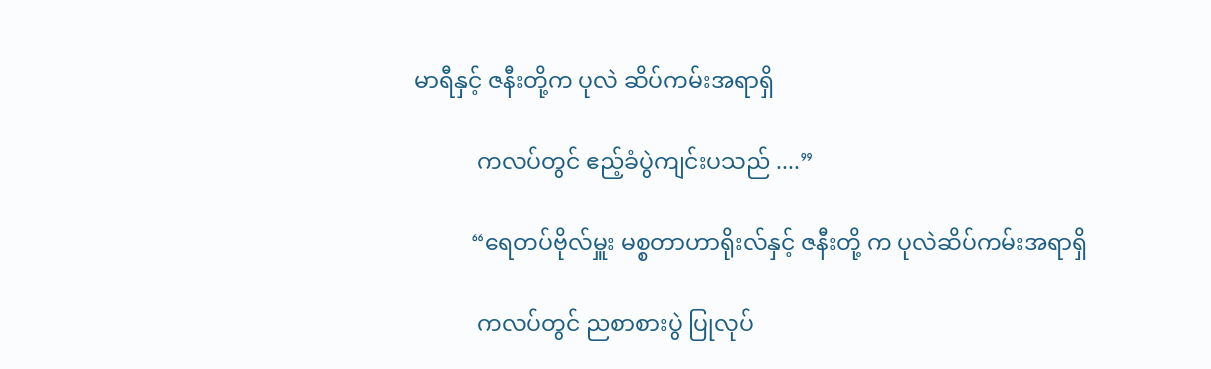မာရီနှင့် ဇနီးတို့က ပုလဲ ဆိပ်ကမ်းအရာရှိ

           ကလပ်တွင် ဧည့်ခံပွဲကျင်းပသည် ....”

          “ရေတပ်ဗိုလ်မှူး မစ္စတာဟာရိုးလ်နှင့် ဇနီးတို့ က ပုလဲဆိပ်ကမ်းအရာရှိ

           ကလပ်တွင် ညစာစားပွဲ ပြုလုပ်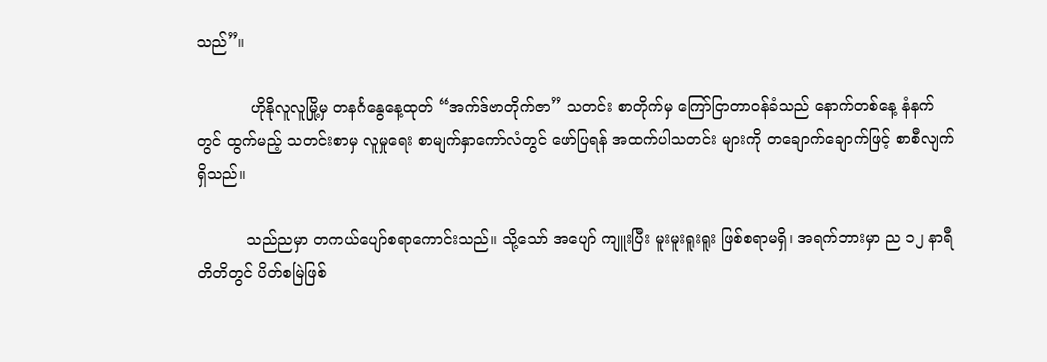သည်”။

           ဟိုနိုလူလူမြို့မှ တနင်္ဂနွေနေ့ထုတ် “အက်ဒ်ဗာတိုက်ဇာ” သတင်း စာတိုက်မှ ကြော်ငြာတာဝန်ခံသည် နောက်တစ်နေ့ နံနက်တွင် ထွက်မည့် သတင်းစာမှ လူမှုရေး စာမျက်နှာကော်လံတွင် ဖော်ပြရန် အထက်ပါသတင်း များကို တချောက်ချောက်ဖြင့် စာစီလျက်ရှိသည်။

          သည်ညမှာ တကယ်ပျော်စရာကောင်းသည်။ သို့သော် အပျော် ကျူးပြီး မူးမူးရူးရူး ဖြစ်စရာမရှိ၊ အရက်ဘားမှာ ည ၁၂ နာရီတိတိတွင် ပိတ်စမြဲဖြစ်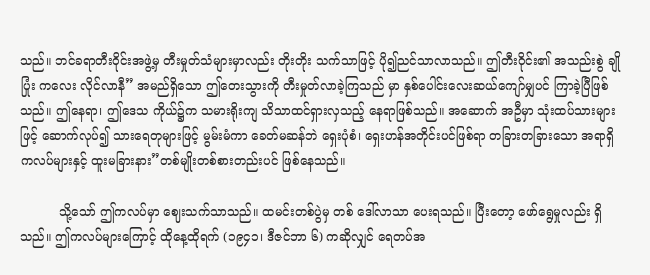သည်။ ဘင်ခရာတီးဝိုင်းအဖွဲ့မှ တီးမှုတ်သံများမှာလည်း တိုးတိုး သက်သာဖြင့် ပို၍ညင်သာလာသည်။ ဤတီးဝိုင်း၏ အသည်းစွဲ ချိုပြုံး ကလေး လိုင်လာနီ” အမည်ရှိသော ဤတေးသွားကို တီးမှုတ်လာခဲ့ကြသည် မှာ နှစ်ပေါင်းလေးဆယ်ကျော်မျှပင် ကြာခဲ့ပြီဖြစ်သည်။ ဤနေရာ၊ ဤဒေသ ကိုယ်၌က သမားရိုးကျ သိသာထင်ရှားလှသည့် နေရာဖြစ်သည်။ အဆောက် အဦမှာ သုံးထပ်သားများဖြင့် ဆောက်လုပ်၍ သားရေတုများဖြင့် မွမ်းမံကာ ခေတ်မဆန်ဘဲ ရှေးပုံစံ၊ ရှေးဟန်အတိုင်းပင်ဖြစ်ရာ တခြားတခြားသော အရာရှိ ကလပ်များနှင့် ထူးမခြားနား”တစ်မျိုးတစ်စားတည်းပင် ဖြစ်နေသည်။

          သို့သော် ဤကလပ်မှာ ဈေးသက်သာသည်။ ထမင်းတစ်ပွဲမှ တစ် ဒေါ်လာသာ ပေးရသည်။ ပြီးတော့ ဖော်ရွေမှုလည်း ရှိသည်။ ဤကလပ်များကြောင့် ထိုနေ့ထိုရက် (၁၉၄၁၊ ဒီဇင်ဘာ ၆) ကဆိုလျှင် ရေတပ်အ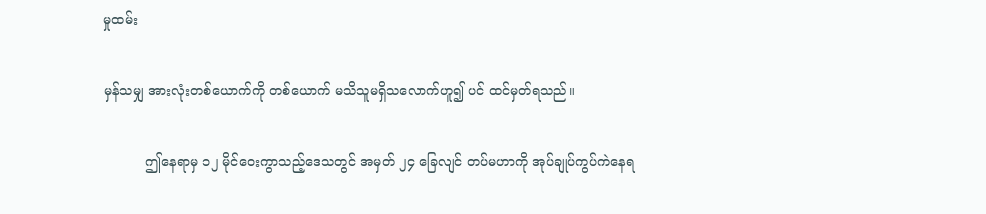မှုထမ်း

မှန်သမျှ အားလုံးတစ်ယောက်ကို တစ်ယောက် မသိသူမရှိသလောက်ဟူ၍ ပင် ထင်မှတ်ရသည်။

          ဤနေရာမှ ၁၂ မိုင်ဝေးကွာသည့်ဒေသတွင် အမှတ် ၂၄ ခြေလျင် တပ်မဟာကို အုပ်ချုပ်ကွပ်ကဲနေရ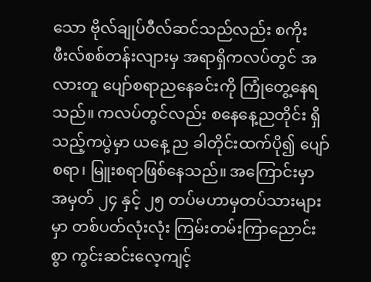သော ဗိုလ်ချုပ်ဝီလ်ဆင်သည်လည်း စကိုး ဖီးလ်စစ်တန်းလျားမှ အရာရှိကလပ်တွင် အလားတူ ပျော်စရာညနေခင်းကို ကြုံတွေ့နေရသည်။ ကလပ်တွင်လည်း စနေနေ့ညတိုင်း ရှိသည့်ကပွဲမှာ ယနေ့ ည ခါတိုင်းထက်ပို၍ ပျော်စရာ၊ မြူးစရာဖြစ်နေသည်။ အကြောင်းမှာ အမှတ် ၂၄ နှင့် ၂၅ တပ်မဟာမှတပ်သားများမှာ တစ်ပတ်လုံးလုံး ကြမ်းတမ်းကြာညောင်းစွာ ကွင်းဆင်းလေ့ကျင့်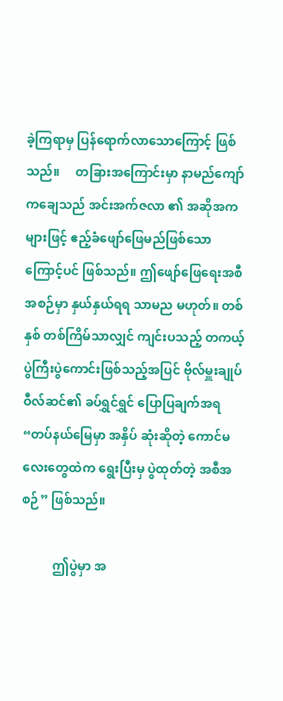ခဲ့ကြရာမှ ပြန်ရောက်လာသောကြောင့် ဖြစ် သည်။     တခြားအကြောင်းမှာ နာမည်ကျော် ကချေသည် အင်းအက်ဇလာ ၏ အဆိုအကများဖြင့် ဧည့်ခံဖျော်ဖြေမည်ဖြစ်သောကြောင့်ပင် ဖြစ်သည်။ ဤဖျော်ဖြေရေးအစီအစဉ်မှာ နှယ်နှယ်ရရ သာမည မဟုတ်။ တစ်နှစ် တစ်ကြိမ်သာလျှင် ကျင်းပသည့် တကယ့်ပွဲကြီးပွဲကောင်းဖြစ်သည့်အပြင် ဗိုလ်မှူးချုပ်ဝီလ်ဆင်၏ ခပ်ရွှင်ရွှင် ပြောပြချက်အရ “တပ်နယ်မြေမှာ အနှိပ် ဆုံးဆိုတဲ့ ကောင်မလေးတွေထဲက ရွေးပြီးမှ ပွဲထုတ်တဲ့ အစီအစဉ်” ဖြစ်သည်။

          ဤပွဲမှာ အ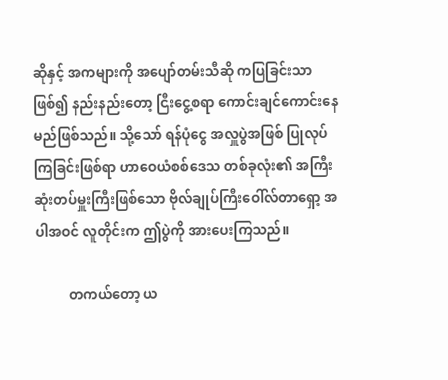ဆိုနှင့် အကများကို အပျော်တမ်းသီဆို ကပြခြင်းသာ ဖြစ်၍ နည်းနည်းတော့ ငြီးငွေ့စရာ ကောင်းချင်ကောင်းနေမည်ဖြစ်သည်။ သို့သော် ရန်ပုံငွေ အလှူပွဲအဖြစ် ပြုလုပ်ကြခြင်းဖြစ်ရာ ဟာဝေယံစစ်ဒေသ တစ်ခုလုံး၏ အကြီးဆုံးတပ်မှူးကြီးဖြစ်သော ဗိုလ်ချုပ်ကြီးဝေါ်လ်တာရှော့ အပါအဝင် လူတိုင်းက ဤပွဲကို အားပေးကြသည်။

          တကယ်တော့ ယ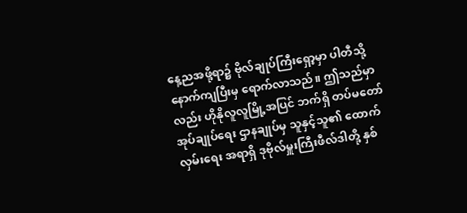နေ့ညအဖို့ရာ၌ ဗိုလ်ချုပ်ကြီးရှော့မှာ ပါတီသို့ နောက်ကျပြီးမှ ရောက်လာသည်။ ဤသည်မှာလည်း ဟိုနိုလူလူမြို့အပြင် ဘက်ရှိ တပ်မတော်အုပ်ချုပ်ရေး ဌာနချုပ်မှ သူနှင့်သူ၏ ထောက်လှမ်းရေး အရာရှိ ဒုဗိုလ်မှူးကြီးဖီလ်ဒါတို့ နှစ်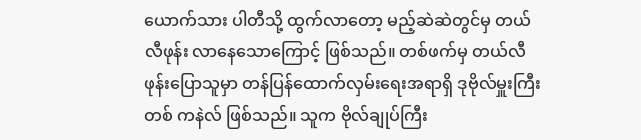ယောက်သား ပါတီသို့ ထွက်လာတော့ မည့်ဆဲဆဲတွင်မှ တယ်လီဖုန်း လာနေသောကြောင့် ဖြစ်သည်။ တစ်ဖက်မှ တယ်လီဖုန်းပြောသူမှာ တန်ပြန်ထောက်လှမ်းရေးအရာရှိ ဒုဗိုလ်မှူးကြီး တစ် ကနဲလ် ဖြစ်သည်။ သူက ဗိုလ်ချုပ်ကြီး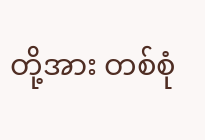တို့အား တစ်စုံ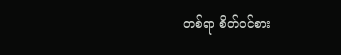တစ်ရာ စိတ်ဝင်စား